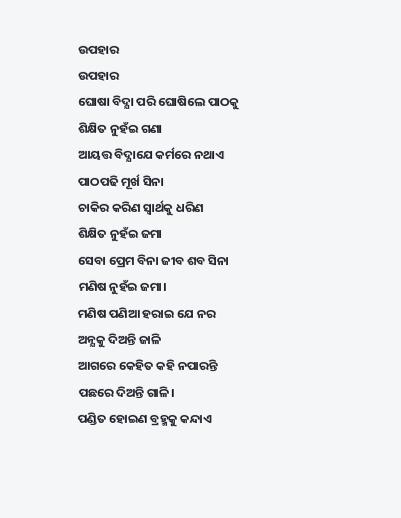ଉପହାର
ଉପହାର
ଘୋଷା ବିଦ୍ଯା ପରି ଘୋଷିଲେ ପାଠକୁ
ଶିକ୍ଷିତ ନୁହଁଇ ଗଣା
ଆୟତ୍ତ ବିଦ୍ଯାଯେ କର୍ମରେ ନଥାଏ
ପାଠପଢି ମୂର୍ଖ ସିନା
ଚାକିର କରିଣ ସ୍ବାର୍ଥକୁ ଧରିଣ
ଶିକ୍ଷିତ ନୁହଁଇ ଜମା
ସେବା ପ୍ରେମ ବିନା ଜୀବ ଶବ ସିନା
ମଣିଷ ନୁହଁଇ ଜମା।
ମଣିଷ ପଣିଆ ହରାଇ ଯେ ନର
ଅନ୍ଯକୁ ଦିଅନ୍ତି ଜାଳି
ଆଗରେ କେହିତ କହି ନପାରନ୍ତି
ପଛରେ ଦିଅନ୍ତି ଗାଳି।
ପଣ୍ଡିତ ହୋଇଣ ବ୍ରହ୍ମକୁ କନ୍ଦାଏ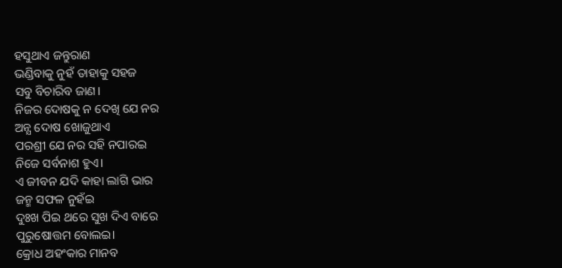ହସୁଥାଏ ଜନ୍ତୁରାଣ
ଭଣ୍ଡିବାକୁ ନୁହଁ ତାହାକୁ ସହଜ
ସବୁ ବିଚାରିବ ଜାଣ।
ନିଜର ଦୋଷକୁ ନ ଦେଖି ଯେ ନର
ଅନ୍ଯ ଦୋଷ ଖୋଜୁଥାଏ
ପରଶ୍ରୀ ଯେ ନର ସହି ନପାରଇ
ନିଜେ ସର୍ବନାଶ ହୁଏ।
ଏ ଜୀବନ ଯଦି କାହା ଲାଗି ଭାର
ଜନ୍ମ ସଫଳ ନୁହଁଇ
ଦୁଃଖ ପିଇ ଥରେ ସୁଖ ଦିଏ ବାରେ
ପୁରୁଷୋତ୍ତମ ବୋଲଇ।
କ୍ରୋଧ ଅହଂକାର ମାନବ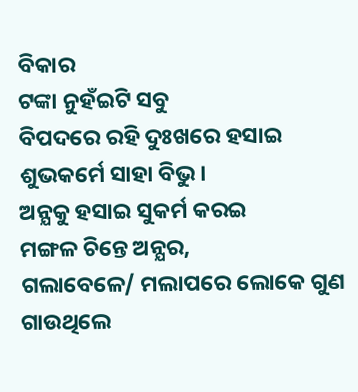ବିକାର
ଟଙ୍କା ନୁହଁଇଟି ସବୁ
ବିପଦରେ ରହି ଦୁଃଖରେ ହସାଇ
ଶୁଭକର୍ମେ ସାହା ବିଭୁ।
ଅନ୍ଯକୁ ହସାଇ ସୁକର୍ମ କରଇ
ମଙ୍ଗଳ ଚିନ୍ତେ ଅନ୍ଯର,
ଗଲାବେଳେ/ ମଲାପରେ ଲୋକେ ଗୁଣ ଗାଉଥିଲେ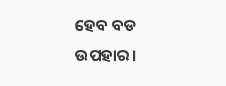ହେବ ବଡ ଉପହାର।